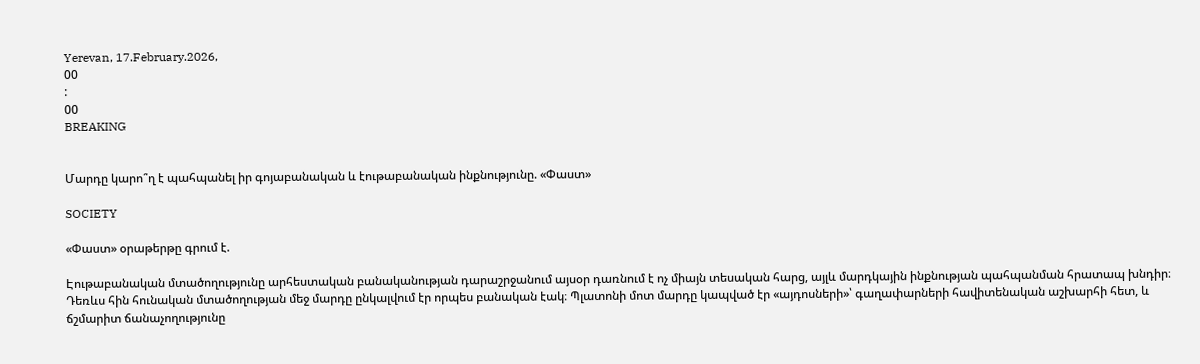Yerevan, 17.February.2026,
00
:
00
BREAKING


Մարդը կարո՞ղ է պահպանել իր գոյաբանական և էութաբանական ինքնությունը. «Փաստ»

SOCIETY

«Փաստ» օրաթերթը գրում է.

Էութաբանական մտածողությունը արհեստական բանականության դարաշրջանում այսօր դառնում է ոչ միայն տեսական հարց, այլև մարդկային ինքնության պահպանման հրատապ խնդիր։ Դեռևս հին հունական մտածողության մեջ մարդը ընկալվում էր որպես բանական էակ։ Պլատոնի մոտ մարդը կապված էր «այդոսների»՝ գաղափարների հավիտենական աշխարհի հետ, և ճշմարիտ ճանաչողությունը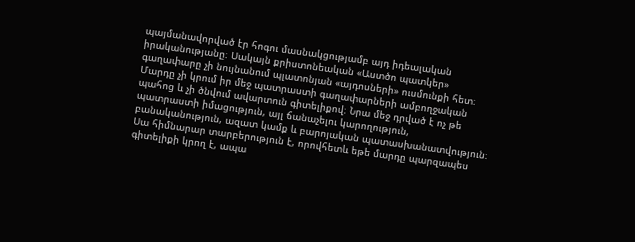պայմանավորված էր հոգու մասնակցությամբ այդ իդեալական իրականությանը։ Սակայն քրիստոնեական «Աստծո պատկեր» գաղափարը չի նույնանում պլատոնյան «այդոսների» ուսմունքի հետ։ Մարդը չի կրում իր մեջ պատրաստի գաղափարների ամբողջական պահոց և չի ծնվում ավարտուն գիտելիքով։ Նրա մեջ դրված է ոչ թե պատրաստի իմացություն, այլ ճանաչելու կարողություն, բանականություն, ազատ կամք և բարոյական պատասխանատվություն։ Սա հիմնարար տարբերություն է, որովհետև եթե մարդը պարզապես գիտելիքի կրող է, ապա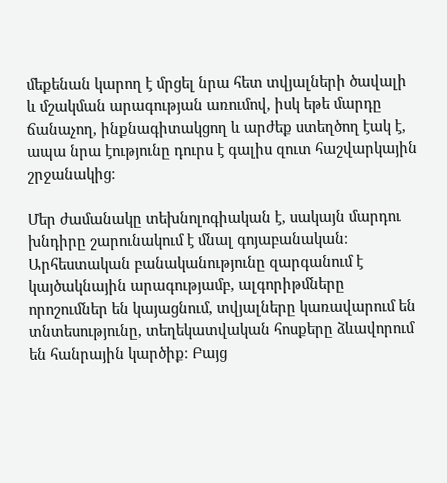մեքենան կարող է մրցել նրա հետ տվյալների ծավալի և մշակման արագության առումով, իսկ եթե մարդը ճանաչող, ինքնագիտակցող և արժեք ստեղծող էակ է, ապա նրա էությունը դուրս է գալիս զուտ հաշվարկային շրջանակից։

Մեր ժամանակը տեխնոլոգիական է, սակայն մարդու խնդիրը շարունակում է մնալ գոյաբանական։ Արհեստական բանականությունը զարգանում է կայծակնային արագությամբ, ալգորիթմները որոշումներ են կայացնում, տվյալները կառավարում են տնտեսությունը, տեղեկատվական հոսքերը ձևավորում են հանրային կարծիք։ Բայց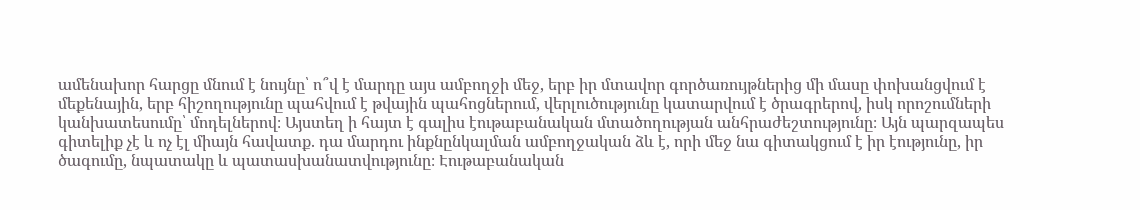ամենախոր հարցը մնում է նույնը՝ ո՞վ է մարդը այս ամբողջի մեջ, երբ իր մտավոր գործառույթներից մի մասը փոխանցվում է մեքենային, երբ հիշողությունը պահվում է թվային պահոցներում, վերլուծությունը կատարվում է ծրագրերով, իսկ որոշումների կանխատեսումը՝ մոդելներով։ Այստեղ ի հայտ է գալիս էութաբանական մտածողության անհրաժեշտությունը։ Այն պարզապես գիտելիք չէ և ոչ էլ միայն հավատք. դա մարդու ինքնընկալման ամբողջական ձև է, որի մեջ նա գիտակցում է իր էությունը, իր ծագումը, նպատակը և պատասխանատվությունը։ Էութաբանական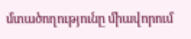մտածողությունը միավորում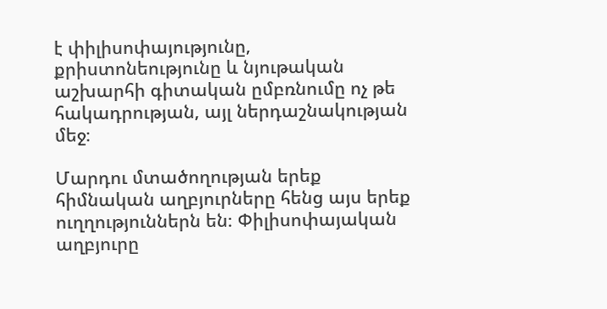է փիլիսոփայությունը, քրիստոնեությունը և նյութական աշխարհի գիտական ըմբռնումը ոչ թե հակադրության, այլ ներդաշնակության մեջ։

Մարդու մտածողության երեք հիմնական աղբյուրները հենց այս երեք ուղղություններն են։ Փիլիսոփայական աղբյուրը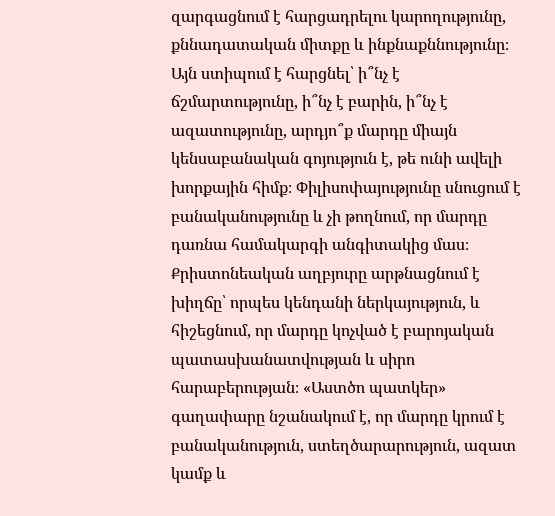զարգացնում է հարցադրելու կարողությունը, քննադատական միտքը և ինքնաքննությունը։ Այն ստիպում է հարցնել՝ ի՞նչ է ճշմարտությունը, ի՞նչ է բարին, ի՞նչ է ազատությունը, արդյո՞ք մարդը միայն կենսաբանական գոյություն է, թե ունի ավելի խորքային հիմք։ Փիլիսոփայությունը սնուցում է բանականությունը և չի թողնում, որ մարդը դառնա համակարգի անգիտակից մաս։ Քրիստոնեական աղբյուրը արթնացնում է խիղճը՝ որպես կենդանի ներկայություն, և հիշեցնում, որ մարդը կոչված է բարոյական պատասխանատվության և սիրո հարաբերության։ «Աստծո պատկեր» գաղափարը նշանակում է, որ մարդը կրում է բանականություն, ստեղծարարություն, ազատ կամք և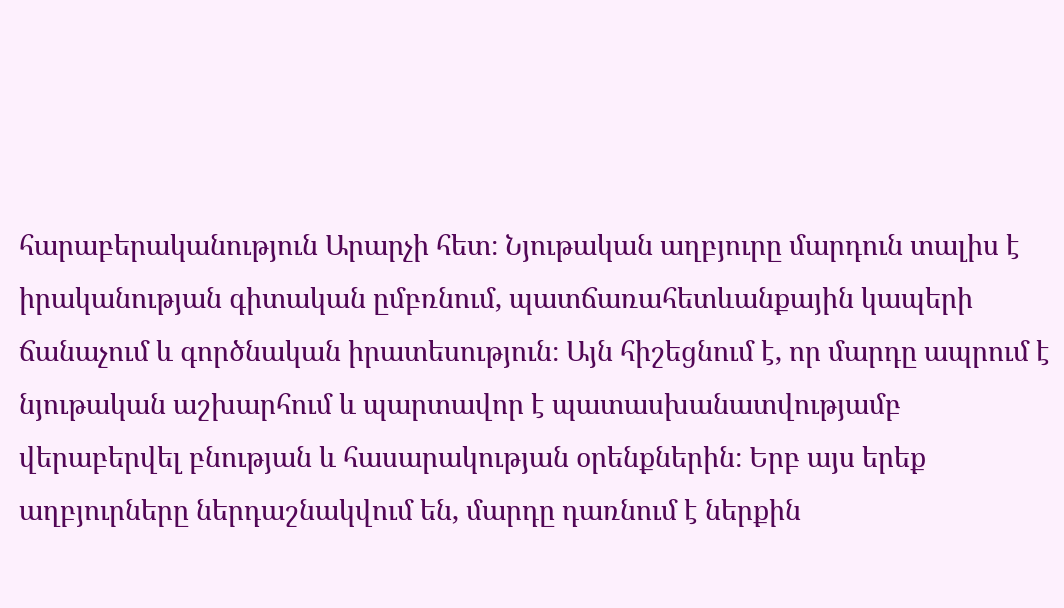հարաբերականություն Արարչի հետ։ Նյութական աղբյուրը մարդուն տալիս է իրականության գիտական ըմբռնում, պատճառահետևանքային կապերի ճանաչում և գործնական իրատեսություն։ Այն հիշեցնում է, որ մարդը ապրում է նյութական աշխարհում և պարտավոր է պատասխանատվությամբ վերաբերվել բնության և հասարակության օրենքներին։ Երբ այս երեք աղբյուրները ներդաշնակվում են, մարդը դառնում է ներքին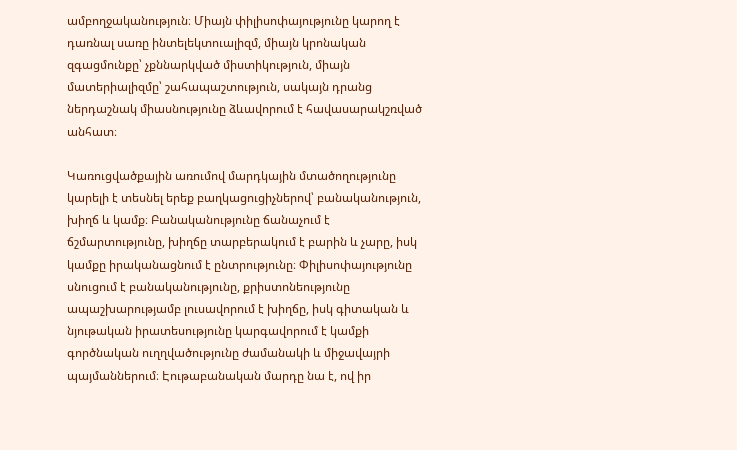ամբողջականություն։ Միայն փիլիսոփայությունը կարող է դառնալ սառը ինտելեկտուալիզմ, միայն կրոնական զգացմունքը՝ չքննարկված միստիկություն, միայն մատերիալիզմը՝ շահապաշտություն, սակայն դրանց ներդաշնակ միասնությունը ձևավորում է հավասարակշռված անհատ։

Կառուցվածքային առումով մարդկային մտածողությունը կարելի է տեսնել երեք բաղկացուցիչներով՝ բանականություն, խիղճ և կամք։ Բանականությունը ճանաչում է ճշմարտությունը, խիղճը տարբերակում է բարին և չարը, իսկ կամքը իրականացնում է ընտրությունը։ Փիլիսոփայությունը սնուցում է բանականությունը, քրիստոնեությունը ապաշխարությամբ լուսավորում է խիղճը, իսկ գիտական և նյութական իրատեսությունը կարգավորում է կամքի գործնական ուղղվածությունը ժամանակի և միջավայրի պայմաններում։ Էութաբանական մարդը նա է, ով իր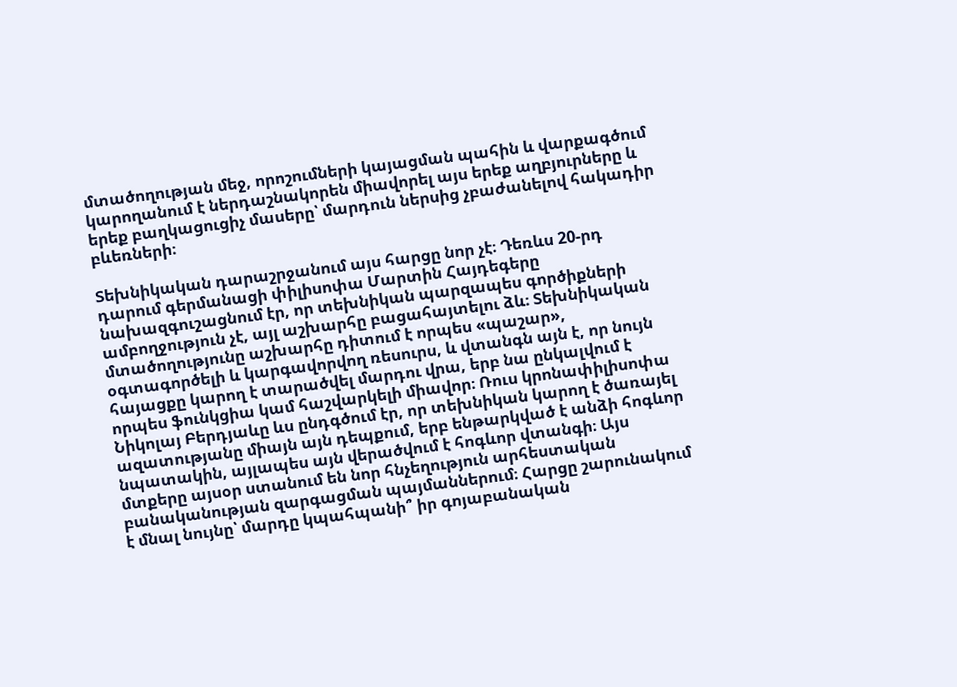մտածողության մեջ, որոշումների կայացման պահին և վարքագծում կարողանում է ներդաշնակորեն միավորել այս երեք աղբյուրները և երեք բաղկացուցիչ մասերը՝ մարդուն ներսից չբաժանելով հակադիր բևեռների։

Տեխնիկական դարաշրջանում այս հարցը նոր չէ։ Դեռևս 20-րդ դարում գերմանացի փիլիսոփա Մարտին Հայդեգերը նախազգուշացնում էր, որ տեխնիկան պարզապես գործիքների ամբողջություն չէ, այլ աշխարհը բացահայտելու ձև։ Տեխնիկական մտածողությունը աշխարհը դիտում է որպես «պաշար», օգտագործելի և կարգավորվող ռեսուրս, և վտանգն այն է, որ նույն հայացքը կարող է տարածվել մարդու վրա, երբ նա ընկալվում է որպես ֆունկցիա կամ հաշվարկելի միավոր։ Ռուս կրոնափիլիսոփա Նիկոլայ Բերդյաևը ևս ընդգծում էր, որ տեխնիկան կարող է ծառայել ազատությանը միայն այն դեպքում, երբ ենթարկված է անձի հոգևոր նպատակին, այլապես այն վերածվում է հոգևոր վտանգի։ Այս մտքերը այսօր ստանում են նոր հնչեղություն արհեստական բանականության զարգացման պայմաններում։ Հարցը շարունակում է մնալ նույնը՝ մարդը կպահպանի՞ իր գոյաբանական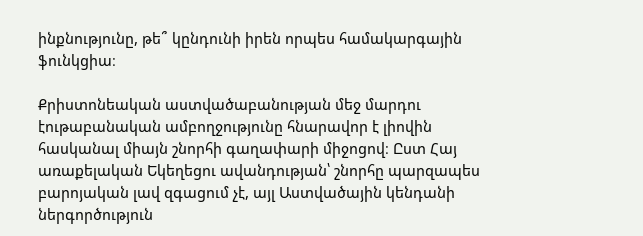ինքնությունը, թե՞ կընդունի իրեն որպես համակարգային ֆունկցիա։

Քրիստոնեական աստվածաբանության մեջ մարդու էութաբանական ամբողջությունը հնարավոր է լիովին հասկանալ միայն շնորհի գաղափարի միջոցով։ Ըստ Հայ առաքելական Եկեղեցու ավանդության՝ շնորհը պարզապես բարոյական լավ զգացում չէ, այլ Աստվածային կենդանի ներգործություն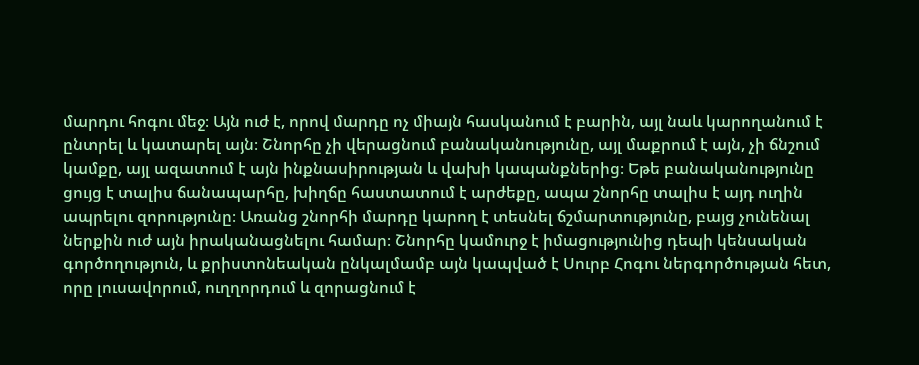մարդու հոգու մեջ։ Այն ուժ է, որով մարդը ոչ միայն հասկանում է բարին, այլ նաև կարողանում է ընտրել և կատարել այն։ Շնորհը չի վերացնում բանականությունը, այլ մաքրում է այն, չի ճնշում կամքը, այլ ազատում է այն ինքնասիրության և վախի կապանքներից։ Եթե բանականությունը ցույց է տալիս ճանապարհը, խիղճը հաստատում է արժեքը, ապա շնորհը տալիս է այդ ուղին ապրելու զորությունը։ Առանց շնորհի մարդը կարող է տեսնել ճշմարտությունը, բայց չունենալ ներքին ուժ այն իրականացնելու համար։ Շնորհը կամուրջ է իմացությունից դեպի կենսական գործողություն, և քրիստոնեական ընկալմամբ այն կապված է Սուրբ Հոգու ներգործության հետ, որը լուսավորում, ուղղորդում և զորացնում է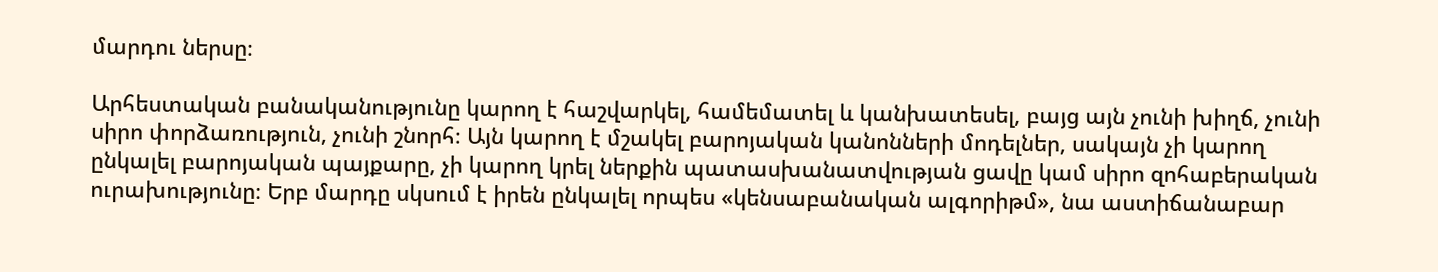մարդու ներսը։

Արհեստական բանականությունը կարող է հաշվարկել, համեմատել և կանխատեսել, բայց այն չունի խիղճ, չունի սիրո փորձառություն, չունի շնորհ։ Այն կարող է մշակել բարոյական կանոնների մոդելներ, սակայն չի կարող ընկալել բարոյական պայքարը, չի կարող կրել ներքին պատասխանատվության ցավը կամ սիրո զոհաբերական ուրախությունը։ Երբ մարդը սկսում է իրեն ընկալել որպես «կենսաբանական ալգորիթմ», նա աստիճանաբար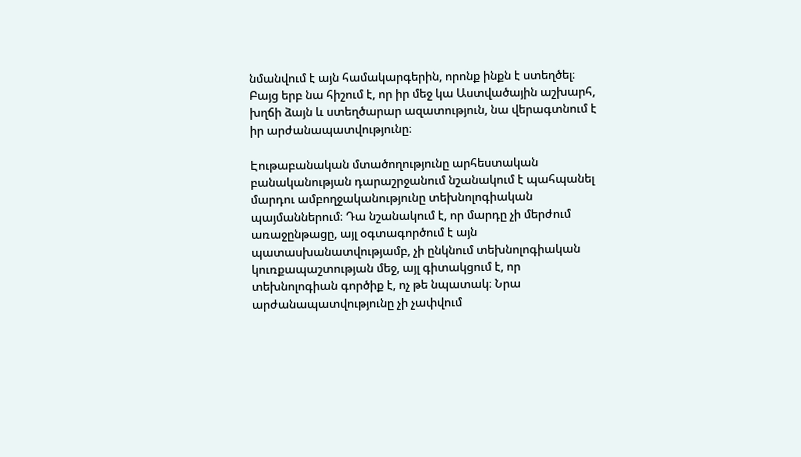նմանվում է այն համակարգերին, որոնք ինքն է ստեղծել։ Բայց երբ նա հիշում է, որ իր մեջ կա Աստվածային աշխարհ, խղճի ձայն և ստեղծարար ազատություն, նա վերագտնում է իր արժանապատվությունը։

Էութաբանական մտածողությունը արհեստական բանականության դարաշրջանում նշանակում է պահպանել մարդու ամբողջականությունը տեխնոլոգիական պայմաններում։ Դա նշանակում է, որ մարդը չի մերժում առաջընթացը, այլ օգտագործում է այն պատասխանատվությամբ, չի ընկնում տեխնոլոգիական կուռքապաշտության մեջ, այլ գիտակցում է, որ տեխնոլոգիան գործիք է, ոչ թե նպատակ։ Նրա արժանապատվությունը չի չափվում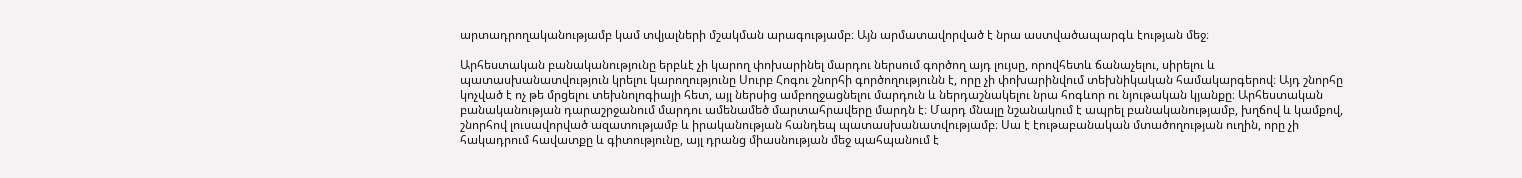արտադրողականությամբ կամ տվյալների մշակման արագությամբ։ Այն արմատավորված է նրա աստվածապարգև էության մեջ։

Արհեստական բանականությունը երբևէ չի կարող փոխարինել մարդու ներսում գործող այդ լույսը, որովհետև ճանաչելու, սիրելու և պատասխանատվություն կրելու կարողությունը Սուրբ Հոգու շնորհի գործողությունն է, որը չի փոխարինվում տեխնիկական համակարգերով։ Այդ շնորհը կոչված է ոչ թե մրցելու տեխնոլոգիայի հետ, այլ ներսից ամբողջացնելու մարդուն և ներդաշնակելու նրա հոգևոր ու նյութական կյանքը։ Արհեստական բանականության դարաշրջանում մարդու ամենամեծ մարտահրավերը մարդն է։ Մարդ մնալը նշանակում է ապրել բանականությամբ, խղճով և կամքով, շնորհով լուսավորված ազատությամբ և իրականության հանդեպ պատասխանատվությամբ։ Սա է էութաբանական մտածողության ուղին, որը չի հակադրում հավատքը և գիտությունը, այլ դրանց միասնության մեջ պահպանում է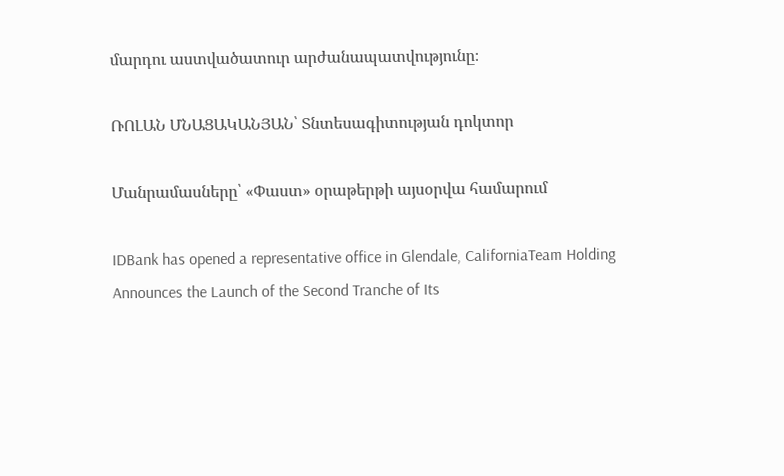մարդու աստվածատուր արժանապատվությունը։

ՌՈԼԱՆ ՄՆԱՑԱԿԱՆՅԱՆ՝ Տնտեսագիտության դոկտոր

Մանրամասները՝ «Փաստ» օրաթերթի այսօրվա համարում

IDBank has opened a representative office in Glendale, CaliforniaTeam Holding Announces the Launch of the Second Tranche of Its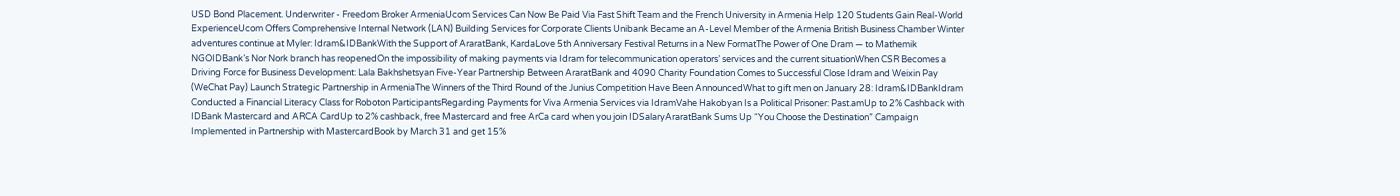USD Bond Placement. Underwriter - Freedom Broker ArmeniaUcom Services Can Now Be Paid Via Fast Shift Team and the French University in Armenia Help 120 Students Gain Real-World ExperienceUcom Offers Comprehensive Internal Network (LAN) Building Services for Corporate Clients Unibank Became an A-Level Member of the Armenia British Business Chamber Winter adventures continue at Myler: Idram&IDBankWith the Support of AraratBank, KardaLove 5th Anniversary Festival Returns in a New FormatThe Power of One Dram — to Mathemik NGOIDBank’s Nor Nork branch has reopenedOn the impossibility of making payments via Idram for telecommunication operators’ services and the current situationWhen CSR Becomes a Driving Force for Business Development: Lala Bakhshetsyan Five-Year Partnership Between AraratBank and 4090 Charity Foundation Comes to Successful Close Idram and Weixin Pay (WeChat Pay) Launch Strategic Partnership in ArmeniaThe Winners of the Third Round of the Junius Competition Have Been AnnouncedWhat to gift men on January 28: Idram&IDBankIdram Conducted a Financial Literacy Class for Roboton ParticipantsRegarding Payments for Viva Armenia Services via IdramVahe Hakobyan Is a Political Prisoner: Past.amUp to 2% Cashback with IDBank Mastercard and ARCA CardUp to 2% cashback, free Mastercard and free ArCa card when you join IDSalaryAraratBank Sums Up “You Choose the Destination” Campaign Implemented in Partnership with MastercardBook by March 31 and get 15%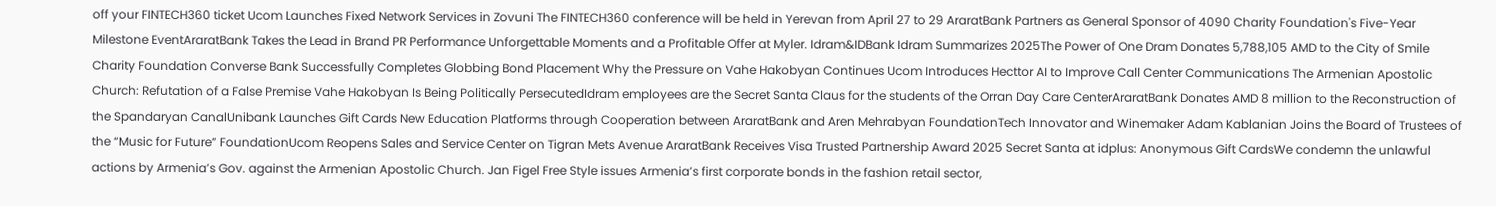off your FINTECH360 ticket Ucom Launches Fixed Network Services in Zovuni The FINTECH360 conference will be held in Yerevan from April 27 to 29 AraratBank Partners as General Sponsor of 4090 Charity Foundation's Five-Year Milestone EventAraratBank Takes the Lead in Brand PR Performance Unforgettable Moments and a Profitable Offer at Myler. Idram&IDBank Idram Summarizes 2025The Power of One Dram Donates 5,788,105 AMD to the City of Smile Charity Foundation Converse Bank Successfully Completes Globbing Bond Placement Why the Pressure on Vahe Hakobyan Continues Ucom Introduces Hecttor AI to Improve Call Center Communications The Armenian Apostolic Church: Refutation of a False Premise Vahe Hakobyan Is Being Politically PersecutedIdram employees are the Secret Santa Claus for the students of the Orran Day Care CenterAraratBank Donates AMD 8 million to the Reconstruction of the Spandaryan CanalUnibank Launches Gift Cards New Education Platforms through Cooperation between AraratBank and Aren Mehrabyan FoundationTech Innovator and Winemaker Adam Kablanian Joins the Board of Trustees of the “Music for Future” FoundationUcom Reopens Sales and Service Center on Tigran Mets Avenue AraratBank Receives Visa Trusted Partnership Award 2025 Secret Santa at idplus: Anonymous Gift CardsWe condemn the unlawful actions by Armenia’s Gov. against the Armenian Apostolic Church. Jan Figel Free Style issues Armenia’s first corporate bonds in the fashion retail sector,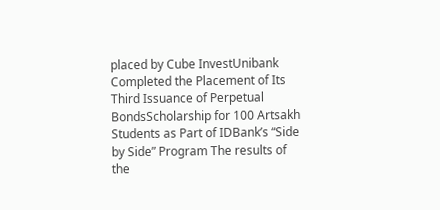placed by Cube InvestUnibank Completed the Placement of Its Third Issuance of Perpetual BondsScholarship for 100 Artsakh Students as Part of IDBank’s “Side by Side” Program The results of the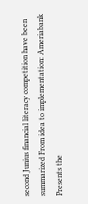second Junius financial literacy competition have been summarized From idea to implementation: Ameriabank Presents the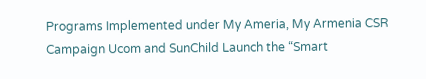Programs Implemented under My Ameria, My Armenia CSR Campaign Ucom and SunChild Launch the “Smart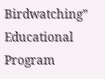Birdwatching” Educational Program